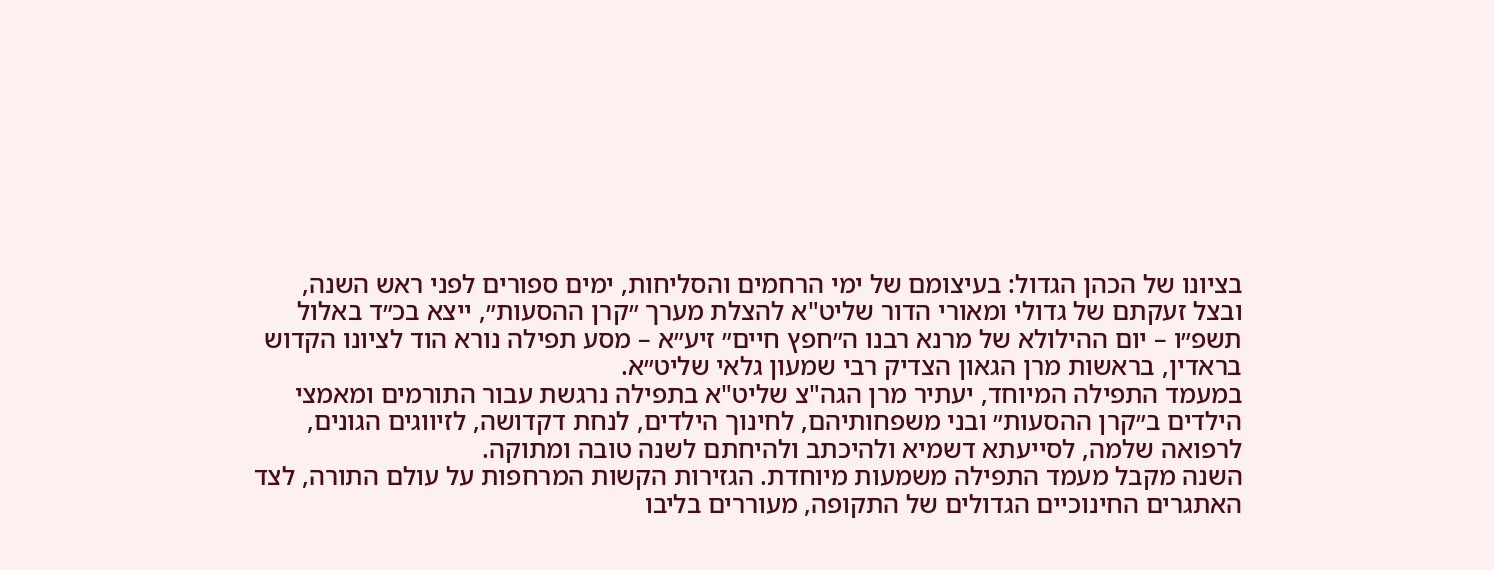בציונו של הכהן הגדול: בעיצומם של ימי הרחמים והסליחות, ימים ספורים לפני ראש השנה, ובצל זעקתם של גדולי ומאורי הדור שליט"א להצלת מערך ״קרן ההסעות״, ייצא בכ״ד באלול תשפ״ו – יום ההילולא של מרנא רבנו ה״חפץ חיים״ זיע״א – מסע תפילה נורא הוד לציונו הקדוש בראדין, בראשות מרן הגאון הצדיק רבי שמעון גלאי שליט״א.
במעמד התפילה המיוחד, יעתיר מרן הגה"צ שליט"א בתפילה נרגשת עבור התורמים ומאמצי הילדים ב״קרן ההסעות״ ובני משפחותיהם, לחינוך הילדים, לנחת דקדושה, לזיווגים הגונים, לרפואה שלמה, לסייעתא דשמיא ולהיכתב ולהיחתם לשנה טובה ומתוקה.
השנה מקבל מעמד התפילה משמעות מיוחדת. הגזירות הקשות המרחפות על עולם התורה, לצד האתגרים החינוכיים הגדולים של התקופה, מעוררים בליבו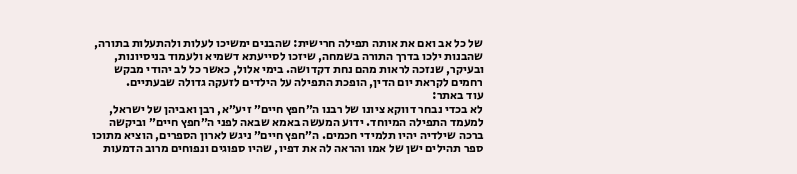של כל אב ואם את אותה תפילה חרישית: שהבנים ימשיכו לעלות ולהתעלות בתורה, שהבנות ילכו בדרך התורה בשמחה, שיזכו לסייעתא דשמיא ולעמוד בניסיונות, ובעיקר, שנזכה לראות מהם נחת דקדושה. בימי אלול, כאשר כל לב יהודי מבקש רחמים לקראת יום הדין, הופכת התפילה על הילדים לזעקה גדולה שבעתיים.
עוד באתר:
לא בכדי נבחר דווקא ציונו של רבנו ה״חפץ חיים״ זיע״א, רבן ואביהן של ישראל, למעמד התפילה המיוחד. ידוע המעשה באמא שבאה לפני ה״חפץ חיים״ וביקשה ברכה שילדיה יהיו תלמידי חכמים. ה״חפץ חיים״ ניגש לארון הספרים, הוציא מתוכו ספר תהילים ישן של אמו והראה לה את דפיו, שהיו ספוגים ונפוחים מרוב הדמעות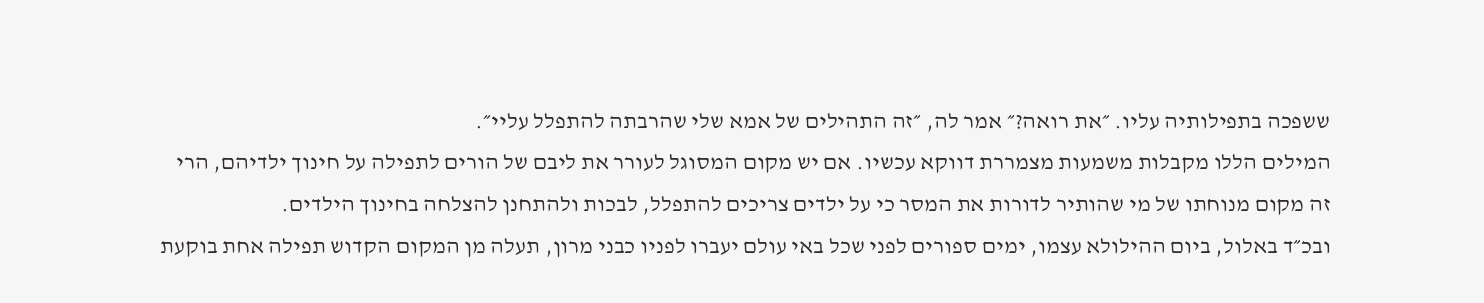ששפכה בתפילותיה עליו. ״את רואה?״ אמר לה, ״זה התהילים של אמא שלי שהרבתה להתפלל עליי״.
המילים הללו מקבלות משמעות מצמררת דווקא עכשיו. אם יש מקום המסוגל לעורר את ליבם של הורים לתפילה על חינוך ילדיהם, הרי זה מקום מנוחתו של מי שהותיר לדורות את המסר כי על ילדים צריכים להתפלל, לבכות ולהתחנן להצלחה בחינוך הילדים.
ובכ״ד באלול, ביום ההילולא עצמו, ימים ספורים לפני שכל באי עולם יעברו לפניו כבני מרון, תעלה מן המקום הקדוש תפילה אחת בוקעת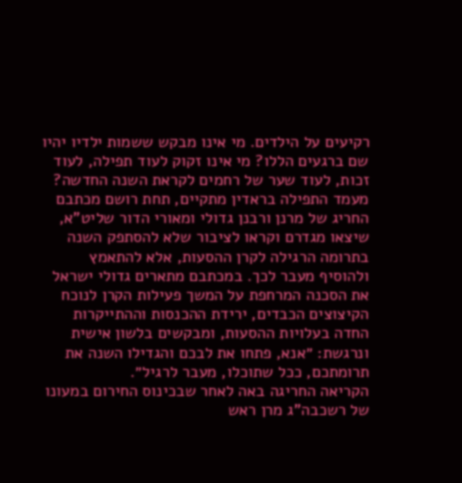רקיעים על הילדים. מי אינו מבקש ששמות ילדיו יהיו שם ברגעים הללו? מי אינו זקוק לעוד תפילה, לעוד זכות, לעוד שער של רחמים לקראת השנה החדשה?
מעמד התפילה בראדין מתקיים, תחת רושם מכתבם החריג של מרנן ורבנן גדולי ומאורי הדור שליט"א, שיצאו מגדרם וקראו לציבור שלא להסתפק השנה בתרומה הרגילה לקרן ההסעות, אלא להתאמץ ולהוסיף מעבר לכך. במכתבם מתארים גדולי ישראל את הסכנה המרחפת על המשך פעילות הקרן לנוכח הקיצוצים הכבדים, ירידת ההכנסות וההתייקרות החדה בעלויות ההסעות, ומבקשים בלשון אישית ונרגשת: ״אנא, פתחו את לבכם והגדילו השנה את תרומתכם, ככל שתוכלו, מעבר לרגיל״.
הקריאה החריגה באה לאחר שבכינוס החירום במעונו של רשכבה"ג מרן ראש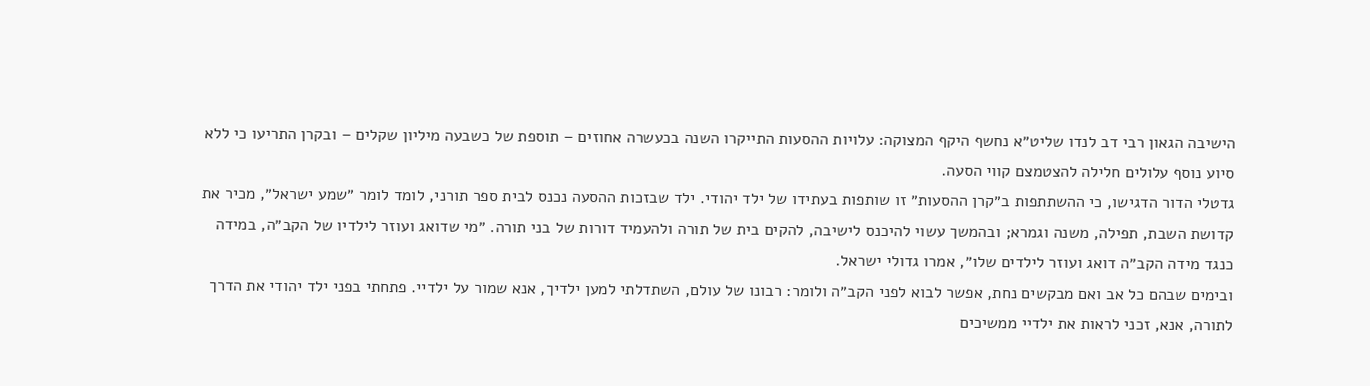הישיבה הגאון רבי דב לנדו שליט״א נחשף היקף המצוקה: עלויות ההסעות התייקרו השנה בכעשרה אחוזים – תוספת של כשבעה מיליון שקלים – ובקרן התריעו כי ללא סיוע נוסף עלולים חלילה להצטמצם קווי הסעה.
גדטלי הדור הדגישו, כי ההשתתפות ב״קרן ההסעות״ זו שותפות בעתידו של ילד יהודי. ילד שבזכות ההסעה נכנס לבית ספר תורני, לומד לומר ״שמע ישראל״, מכיר את קדושת השבת, תפילה, משנה וגמרא; ובהמשך עשוי להיכנס לישיבה, להקים בית של תורה ולהעמיד דורות של בני תורה. ״מי שדואג ועוזר לילדיו של הקב״ה, במידה כנגד מידה הקב״ה דואג ועוזר לילדים שלו״, אמרו גדולי ישראל.
ובימים שבהם כל אב ואם מבקשים נחת, אפשר לבוא לפני הקב״ה ולומר: רבונו של עולם, השתדלתי למען ילדיך, אנא שמור על ילדיי. פתחתי בפני ילד יהודי את הדרך לתורה, אנא, זכני לראות את ילדיי ממשיכים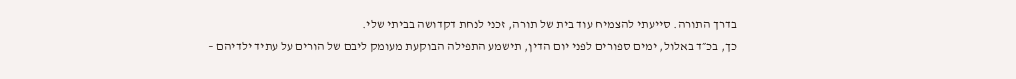בדרך התורה. סייעתי להצמיח עוד בית של תורה, זכני לנחת דקדושה בביתי שלי.
כך, בכ״ד באלול, ימים ספורים לפני יום הדין, תישמע התפילה הבוקעת מעומק ליבם של הורים על עתיד ילדיהם –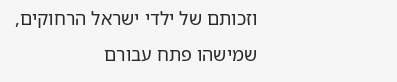וזכותם של ילדי ישראל הרחוקים, שמישהו פתח עבורם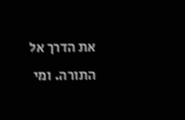את הדרך אל התורה. ומי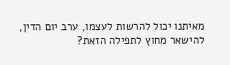מאיתנו יכול להרשות לעצמו, ערב יום הדין, להישאר מחוץ לתפילה הזאת?